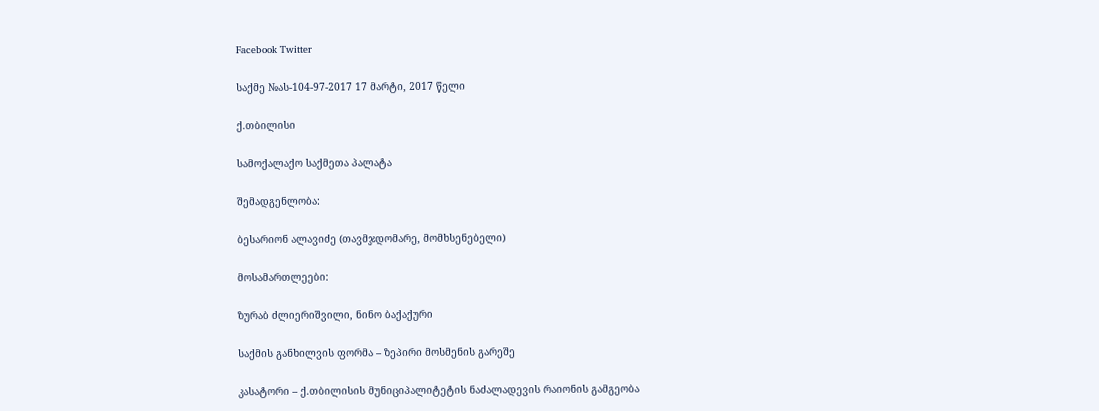Facebook Twitter

საქმე №ას-104-97-2017 17 მარტი, 2017 წელი

ქ.თბილისი

სამოქალაქო საქმეთა პალატა

შემადგენლობა:

ბესარიონ ალავიძე (თავმჯდომარე, მომხსენებელი)

მოსამართლეები:

ზურაბ ძლიერიშვილი, ნინო ბაქაქური

საქმის განხილვის ფორმა – ზეპირი მოსმენის გარეშე

კასატორი – ქ.თბილისის მუნიციპალიტეტის ნაძალადევის რაიონის გამგეობა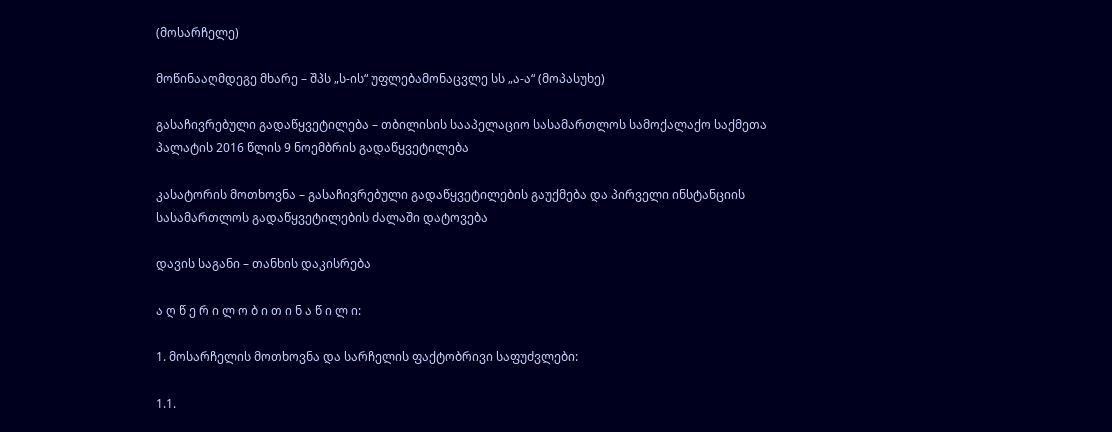(მოსარჩელე)

მოწინააღმდეგე მხარე – შპს „ს-ის“ უფლებამონაცვლე სს „ა-ა“ (მოპასუხე)

გასაჩივრებული გადაწყვეტილება – თბილისის სააპელაციო სასამართლოს სამოქალაქო საქმეთა პალატის 2016 წლის 9 ნოემბრის გადაწყვეტილება

კასატორის მოთხოვნა – გასაჩივრებული გადაწყვეტილების გაუქმება და პირველი ინსტანციის სასამართლოს გადაწყვეტილების ძალაში დატოვება

დავის საგანი – თანხის დაკისრება

ა ღ წ ე რ ი ლ ო ბ ი თ ი ნ ა წ ი ლ ი:

1. მოსარჩელის მოთხოვნა და სარჩელის ფაქტობრივი საფუძვლები:

1.1.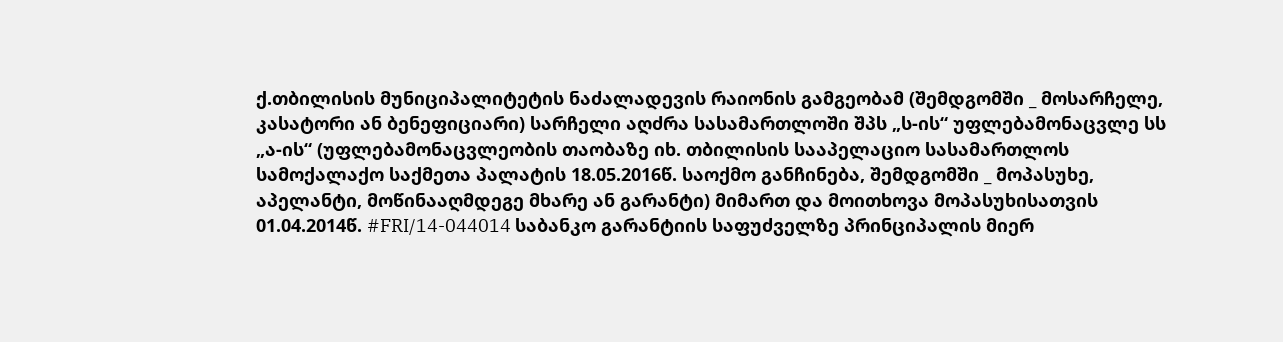ქ.თბილისის მუნიციპალიტეტის ნაძალადევის რაიონის გამგეობამ (შემდგომში _ მოსარჩელე, კასატორი ან ბენეფიციარი) სარჩელი აღძრა სასამართლოში შპს „ს-ის“ უფლებამონაცვლე სს „ა-ის“ (უფლებამონაცვლეობის თაობაზე იხ. თბილისის სააპელაციო სასამართლოს სამოქალაქო საქმეთა პალატის 18.05.2016წ. საოქმო განჩინება, შემდგომში _ მოპასუხე, აპელანტი, მოწინააღმდეგე მხარე ან გარანტი) მიმართ და მოითხოვა მოპასუხისათვის 01.04.2014წ. #FRI/14-044014 საბანკო გარანტიის საფუძველზე პრინციპალის მიერ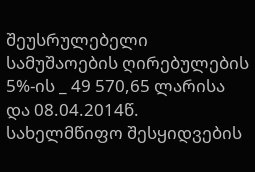შეუსრულებელი სამუშაოების ღირებულების 5%-ის _ 49 570,65 ლარისა და 08.04.2014წ. სახელმწიფო შესყიდვების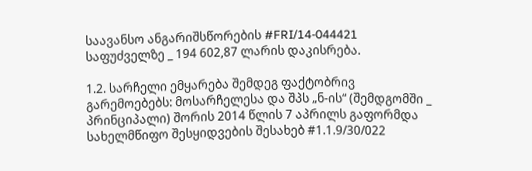საავანსო ანგარიშსწორების #FRI/14-044421 საფუძველზე _ 194 602,87 ლარის დაკისრება.

1.2. სარჩელი ემყარება შემდეგ ფაქტობრივ გარემოებებს: მოსარჩელესა და შპს „ნ-ის“ (შემდგომში _ პრინციპალი) შორის 2014 წლის 7 აპრილს გაფორმდა სახელმწიფო შესყიდვების შესახებ #1.1.9/30/022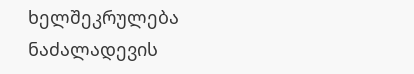ხელშეკრულება ნაძალადევის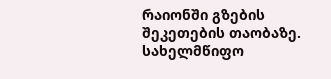რაიონში გზების შეკეთების თაობაზე. სახელმწიფო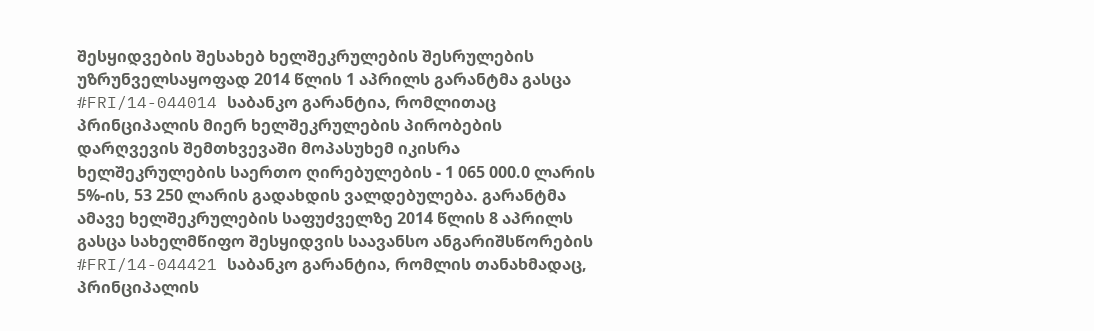შესყიდვების შესახებ ხელშეკრულების შესრულების უზრუნველსაყოფად 2014 წლის 1 აპრილს გარანტმა გასცა #FRI/14-044014 საბანკო გარანტია, რომლითაც პრინციპალის მიერ ხელშეკრულების პირობების დარღვევის შემთხვევაში მოპასუხემ იკისრა ხელშეკრულების საერთო ღირებულების - 1 065 000.0 ლარის 5%-ის, 53 250 ლარის გადახდის ვალდებულება. გარანტმა ამავე ხელშეკრულების საფუძველზე 2014 წლის 8 აპრილს გასცა სახელმწიფო შესყიდვის საავანსო ანგარიშსწორების #FRI/14-044421 საბანკო გარანტია, რომლის თანახმადაც, პრინციპალის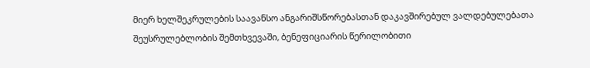მიერ ხელშეკრულების საავანსო ანგარიშსწორებასთან დაკავშირებულ ვალდებულებათა შეუსრულებლობის შემთხვევაში, ბენეფიციარის წერილობითი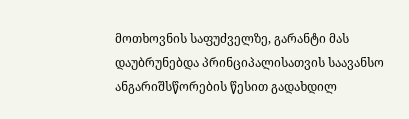მოთხოვნის საფუძველზე, გარანტი მას დაუბრუნებდა პრინციპალისათვის საავანსო ანგარიშსწორების წესით გადახდილ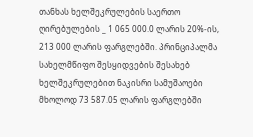თანხას ხელშეკრულების საერთო ღირებულების _ 1 065 000.0 ლარის 20%-ის, 213 000 ლარის ფარგლებში. პრინციპალმა სახელმწიფო შესყიდვების შესახებ ხელშეკრულებით ნაკისრი სამუშაოები მხოლოდ 73 587.05 ლარის ფარგლებში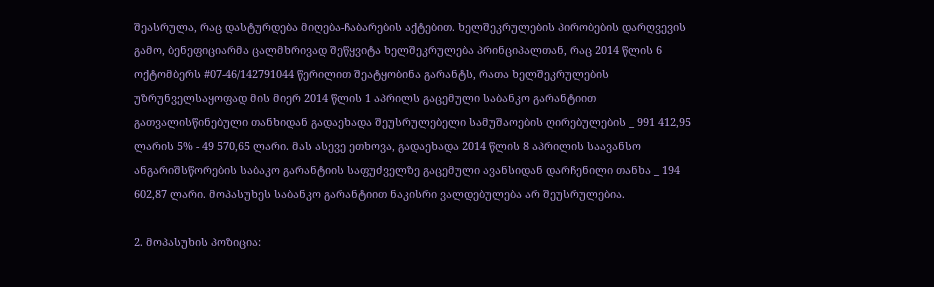შეასრულა, რაც დასტურდება მიღება-ჩაბარების აქტებით. ხელშეკრულების პირობების დარღვევის გამო, ბენეფიციარმა ცალმხრივად შეწყვიტა ხელშეკრულება პრინციპალთან, რაც 2014 წლის 6 ოქტომბერს #07-46/142791044 წერილით შეატყობინა გარანტს, რათა ხელშეკრულების უზრუნველსაყოფად მის მიერ 2014 წლის 1 აპრილს გაცემული საბანკო გარანტიით გათვალისწინებული თანხიდან გადაეხადა შეუსრულებელი სამუშაოების ღირებულების _ 991 412,95 ლარის 5% - 49 570,65 ლარი. მას ასევე ეთხოვა, გადაეხადა 2014 წლის 8 აპრილის საავანსო ანგარიშსწორების საბაკო გარანტიის საფუძველზე გაცემული ავანსიდან დარჩენილი თანხა _ 194 602,87 ლარი. მოპასუხეს საბანკო გარანტიით ნაკისრი ვალდებულება არ შეუსრულებია.

2. მოპასუხის პოზიცია: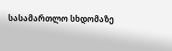სასამართლო სხდომაზე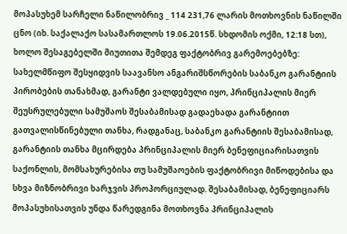მოპასუხემ სარჩელი ნაწილობრივ _ 114 231,76 ლარის მოთხოვნის ნაწილში ცნო (იხ. საქალაქო სასამართლოს 19.06.2015წ. სხდომის ოქმი, 12:18 სთ), ხოლო შესაგებელში მიუთითა შემდეგ ფაქტობრივ გარემოებებზე: სახელმწიფო შესყიდვის საავანსო ანგარიშსწორების საბანკო გარანტიის პირობების თანახმად, გარანტი ვალდებული იყო, პრინციპალის მიერ შეუსრულებული სამუშაოს შესაბამისად გადაეხადა გარანტიით გათვალისწინებული თანხა, რადგანაც, საბანკო გარანტიის შესაბამისად, გარანტიის თანხა მცირდება პრინციპალის მიერ ბენეფიციარისათვის საქონლის, მომსახურებისა თუ სამუშაოების ფაქტობრივი მიწოდებისა და სხვა მიზნობრივი ხარჯვის პროპორციულად. შესაბამისად, ბენეფიციარს მოპასუხისათვის უნდა წარედგინა მოთხოვნა პრინციპალის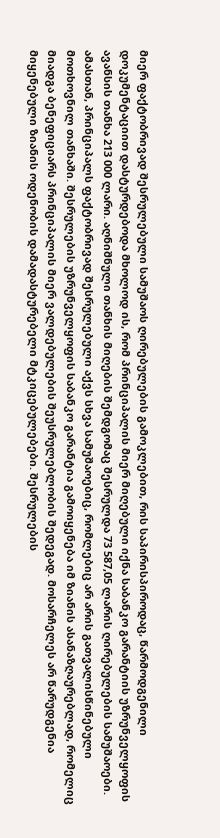მიერ ფაქტობრივად შესრულებული სამუშაოს ღირებულების გამოკლებით, რის საპირისპიროდაც, წარმოდგენილი დოკუმენტაციით დასტურდებოდა მხოლოდ ის, რომ პრინციპალის მიერ მიღებული იქნა საბანკო გარანტიის უზრუნველყოფის ავანსის თანხა 213 000 ლარი. აღნიშნული თანხის მიღების შემდგომაც შესრულდა 73 587,05 ლარის ღირებულების სამუშაოები. ამასთან, პრინციპალს ფაქტობრივად შესრულებული აქვს სხვა სამუშაოებიც, რომლებიც არ არის გათვალისწინებული მოთხოვნილ თანხაში. შესრულების უზრუნველყოფის საბანკო გარანტია გამოიყენება იმ ზიანის ასანაზღაურებლად, რომელიც მიადგა ბენეფიციარს პრინციპალის მიერ ვალდებულების შეუსრულებლობის შედეგად. მოსარჩელეს არ წარუდგენია მიყენებული ზიანის ოდენობის დამადასტურებელი მტკიცებულებები. შესრულების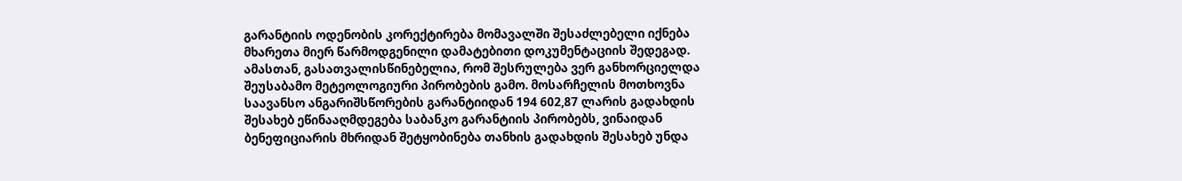გარანტიის ოდენობის კორექტირება მომავალში შესაძლებელი იქნება მხარეთა მიერ წარმოდგენილი დამატებითი დოკუმენტაციის შედეგად. ამასთან, გასათვალისწინებელია, რომ შესრულება ვერ განხორციელდა შეუსაბამო მეტეოლოგიური პირობების გამო. მოსარჩელის მოთხოვნა საავანსო ანგარიშსწორების გარანტიიდან 194 602,87 ლარის გადახდის შესახებ ეწინააღმდეგება საბანკო გარანტიის პირობებს, ვინაიდან ბენეფიციარის მხრიდან შეტყობინება თანხის გადახდის შესახებ უნდა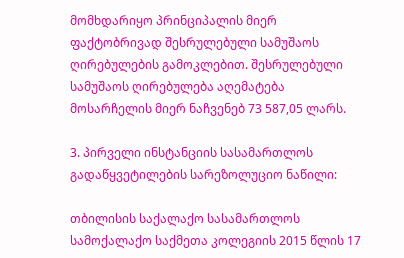მომხდარიყო პრინციპალის მიერ ფაქტობრივად შესრულებული სამუშაოს ღირებულების გამოკლებით. შესრულებული სამუშაოს ღირებულება აღემატება მოსარჩელის მიერ ნაჩვენებ 73 587,05 ლარს.

3. პირველი ინსტანციის სასამართლოს გადაწყვეტილების სარეზოლუციო ნაწილი:

თბილისის საქალაქო სასამართლოს სამოქალაქო საქმეთა კოლეგიის 2015 წლის 17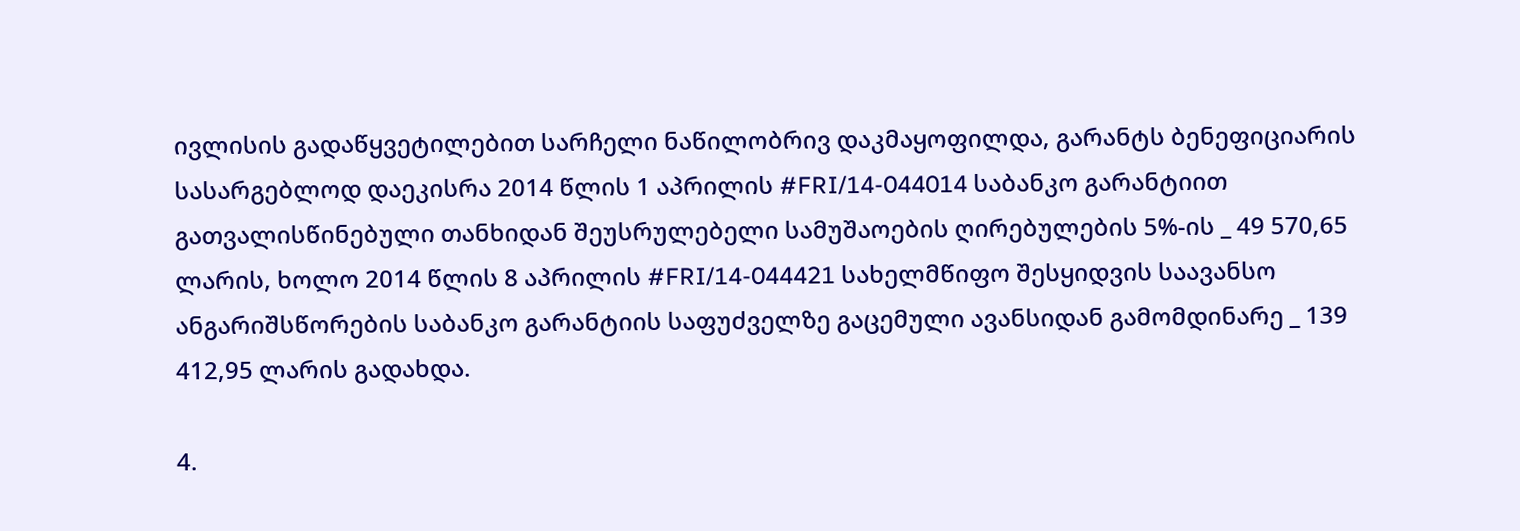ივლისის გადაწყვეტილებით სარჩელი ნაწილობრივ დაკმაყოფილდა, გარანტს ბენეფიციარის სასარგებლოდ დაეკისრა 2014 წლის 1 აპრილის #FRI/14-044014 საბანკო გარანტიით გათვალისწინებული თანხიდან შეუსრულებელი სამუშაოების ღირებულების 5%-ის _ 49 570,65 ლარის, ხოლო 2014 წლის 8 აპრილის #FRI/14-044421 სახელმწიფო შესყიდვის საავანსო ანგარიშსწორების საბანკო გარანტიის საფუძველზე გაცემული ავანსიდან გამომდინარე _ 139 412,95 ლარის გადახდა.

4.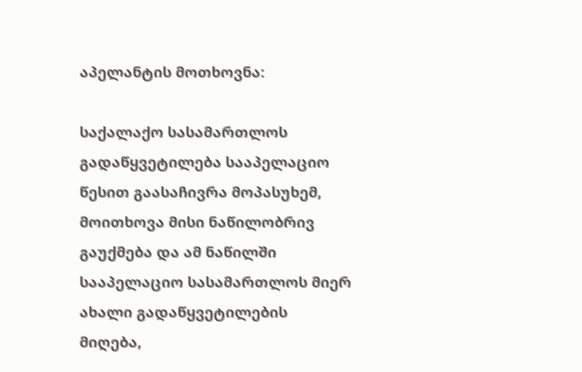აპელანტის მოთხოვნა:

საქალაქო სასამართლოს გადაწყვეტილება სააპელაციო წესით გაასაჩივრა მოპასუხემ, მოითხოვა მისი ნაწილობრივ გაუქმება და ამ ნაწილში სააპელაციო სასამართლოს მიერ ახალი გადაწყვეტილების მიღება,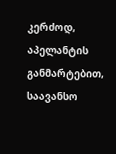კერძოდ, აპელანტის განმარტებით, საავანსო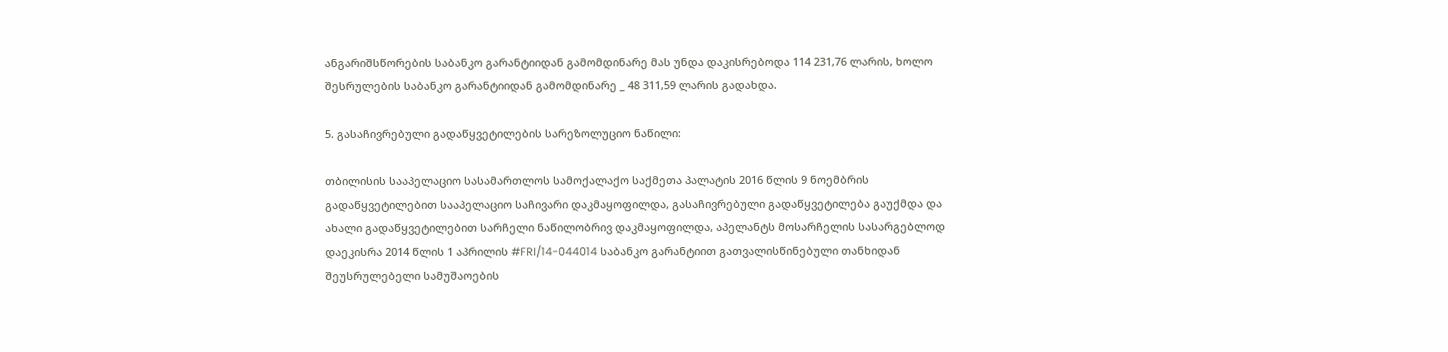ანგარიშსწორების საბანკო გარანტიიდან გამომდინარე მას უნდა დაკისრებოდა 114 231,76 ლარის, ხოლო შესრულების საბანკო გარანტიიდან გამომდინარე _ 48 311,59 ლარის გადახდა.

5. გასაჩივრებული გადაწყვეტილების სარეზოლუციო ნაწილი:

თბილისის სააპელაციო სასამართლოს სამოქალაქო საქმეთა პალატის 2016 წლის 9 ნოემბრის გადაწყვეტილებით სააპელაციო საჩივარი დაკმაყოფილდა, გასაჩივრებული გადაწყვეტილება გაუქმდა და ახალი გადაწყვეტილებით სარჩელი ნაწილობრივ დაკმაყოფილდა, აპელანტს მოსარჩელის სასარგებლოდ დაეკისრა 2014 წლის 1 აპრილის #FRI/14-044014 საბანკო გარანტიით გათვალისწინებული თანხიდან შეუსრულებელი სამუშაოების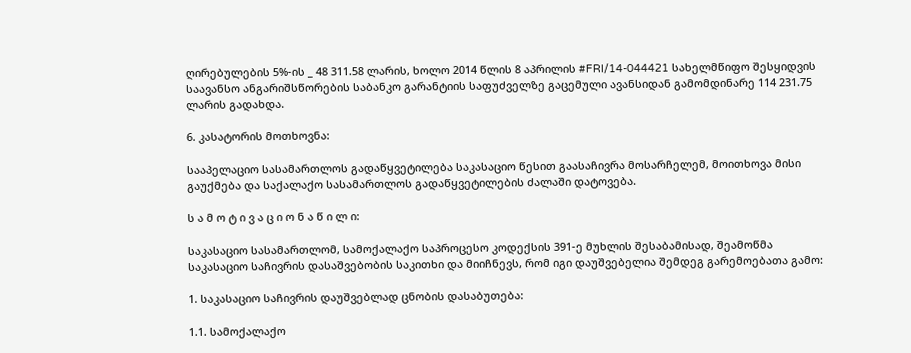ღირებულების 5%-ის _ 48 311.58 ლარის, ხოლო 2014 წლის 8 აპრილის #FRI/14-044421 სახელმწიფო შესყიდვის საავანსო ანგარიშსწორების საბანკო გარანტიის საფუძველზე გაცემული ავანსიდან გამომდინარე 114 231.75 ლარის გადახდა.

6. კასატორის მოთხოვნა:

სააპელაციო სასამართლოს გადაწყვეტილება საკასაციო წესით გაასაჩივრა მოსარჩელემ, მოითხოვა მისი გაუქმება და საქალაქო სასამართლოს გადაწყვეტილების ძალაში დატოვება.

ს ა მ ო ტ ი ვ ა ც ი ო ნ ა წ ი ლ ი:

საკასაციო სასამართლომ, სამოქალაქო საპროცესო კოდექსის 391-ე მუხლის შესაბამისად, შეამოწმა საკასაციო საჩივრის დასაშვებობის საკითხი და მიიჩნევს, რომ იგი დაუშვებელია შემდეგ გარემოებათა გამო:

1. საკასაციო საჩივრის დაუშვებლად ცნობის დასაბუთება:

1.1. სამოქალაქო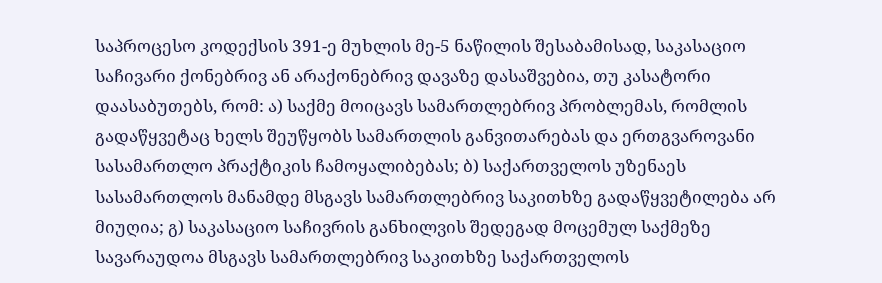საპროცესო კოდექსის 391-ე მუხლის მე-5 ნაწილის შესაბამისად, საკასაციო საჩივარი ქონებრივ ან არაქონებრივ დავაზე დასაშვებია, თუ კასატორი დაასაბუთებს, რომ: ა) საქმე მოიცავს სამართლებრივ პრობლემას, რომლის გადაწყვეტაც ხელს შეუწყობს სამართლის განვითარებას და ერთგვაროვანი სასამართლო პრაქტიკის ჩამოყალიბებას; ბ) საქართველოს უზენაეს სასამართლოს მანამდე მსგავს სამართლებრივ საკითხზე გადაწყვეტილება არ მიუღია; გ) საკასაციო საჩივრის განხილვის შედეგად მოცემულ საქმეზე სავარაუდოა მსგავს სამართლებრივ საკითხზე საქართველოს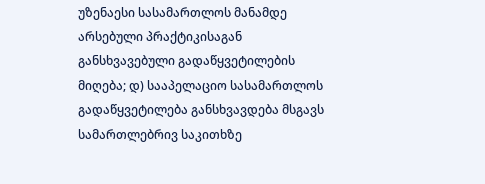უზენაესი სასამართლოს მანამდე არსებული პრაქტიკისაგან განსხვავებული გადაწყვეტილების მიღება; დ) სააპელაციო სასამართლოს გადაწყვეტილება განსხვავდება მსგავს სამართლებრივ საკითხზე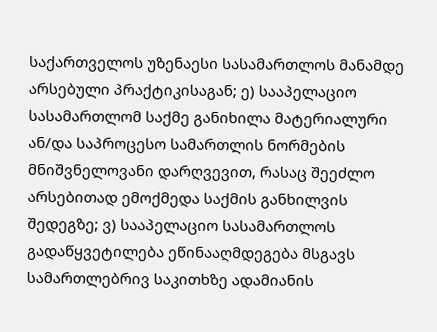საქართველოს უზენაესი სასამართლოს მანამდე არსებული პრაქტიკისაგან; ე) სააპელაციო სასამართლომ საქმე განიხილა მატერიალური ან/და საპროცესო სამართლის ნორმების მნიშვნელოვანი დარღვევით, რასაც შეეძლო არსებითად ემოქმედა საქმის განხილვის შედეგზე; ვ) სააპელაციო სასამართლოს გადაწყვეტილება ეწინააღმდეგება მსგავს სამართლებრივ საკითხზე ადამიანის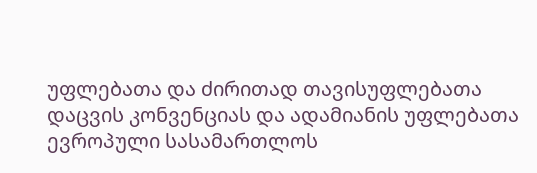უფლებათა და ძირითად თავისუფლებათა დაცვის კონვენციას და ადამიანის უფლებათა ევროპული სასამართლოს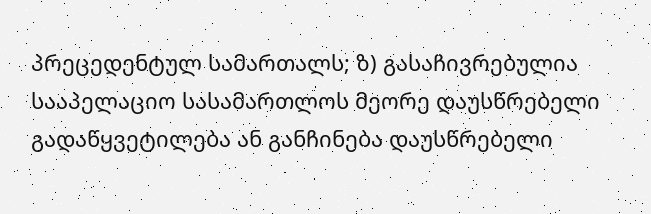პრეცედენტულ სამართალს; ზ) გასაჩივრებულია სააპელაციო სასამართლოს მეორე დაუსწრებელი გადაწყვეტილება ან განჩინება დაუსწრებელი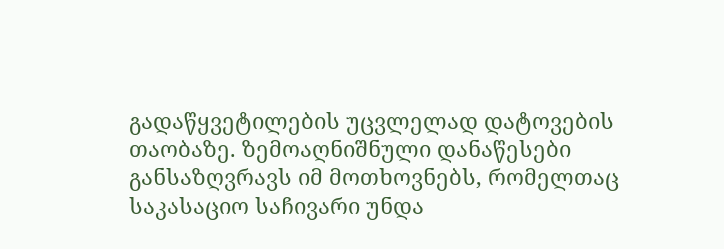გადაწყვეტილების უცვლელად დატოვების თაობაზე. ზემოაღნიშნული დანაწესები განსაზღვრავს იმ მოთხოვნებს, რომელთაც საკასაციო საჩივარი უნდა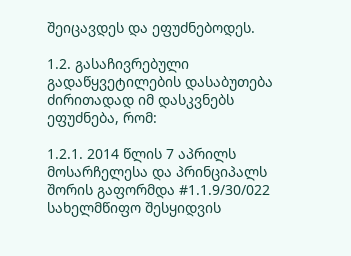შეიცავდეს და ეფუძნებოდეს.

1.2. გასაჩივრებული გადაწყვეტილების დასაბუთება ძირითადად იმ დასკვნებს ეფუძნება, რომ:

1.2.1. 2014 წლის 7 აპრილს მოსარჩელესა და პრინციპალს შორის გაფორმდა #1.1.9/30/022 სახელმწიფო შესყიდვის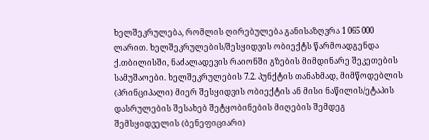ხელშეკრულება, რომლის ღირებულება განისაზღვრა 1 065 000 ლარით. ხელშეკრულების/შესყიდვის ობიექტს წარმოადგენდა ქ.თბილისში, ნაძალადევის რაიონში გზების მიმდინარე შეკეთების სამუშაოები. ხელშეკრულების 7.2. პუნქტის თანახმად, მიმწოდებლის (პრინციპალი) მიერ შესყიდვის ობიექტის ან მისი ნაწილის/ეტაპის დასრულების შესახებ შეტყობინების მიღების შემდეგ შემსყიდველის (ბენეფიციარი)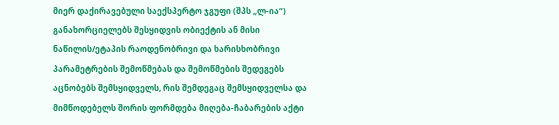მიერ დაქირავებული საექსპერტო ჯგუფი (შპს „ლ-ია“) განახორციელებს შესყიდვის ობიექტის ან მისი ნაწილის/ეტაპის რაოდენობრივი და ხარისხობრივი პარამეტრების შემოწმებას და შემოწმების შედეგებს აცნობებს შემსყიდველს, რის შემდეგაც შემსყიდველსა და მიმწოდებელს შორის ფორმდება მიღება-ჩაბარების აქტი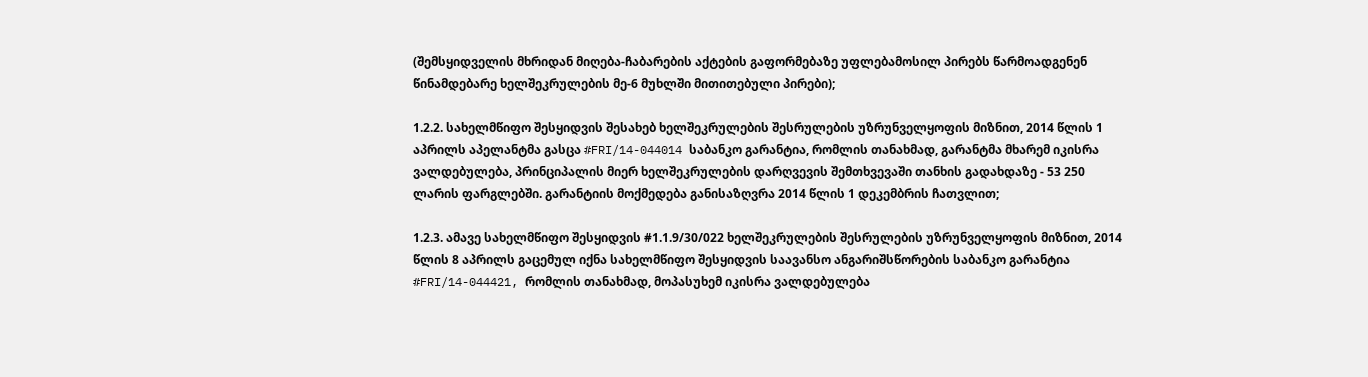(შემსყიდველის მხრიდან მიღება-ჩაბარების აქტების გაფორმებაზე უფლებამოსილ პირებს წარმოადგენენ წინამდებარე ხელშეკრულების მე-6 მუხლში მითითებული პირები);

1.2.2. სახელმწიფო შესყიდვის შესახებ ხელშეკრულების შესრულების უზრუნველყოფის მიზნით, 2014 წლის 1 აპრილს აპელანტმა გასცა #FRI/14-044014 საბანკო გარანტია, რომლის თანახმად, გარანტმა მხარემ იკისრა ვალდებულება, პრინციპალის მიერ ხელშეკრულების დარღვევის შემთხვევაში თანხის გადახდაზე - 53 250 ლარის ფარგლებში. გარანტიის მოქმედება განისაზღვრა 2014 წლის 1 დეკემბრის ჩათვლით;

1.2.3. ამავე სახელმწიფო შესყიდვის #1.1.9/30/022 ხელშეკრულების შესრულების უზრუნველყოფის მიზნით, 2014 წლის 8 აპრილს გაცემულ იქნა სახელმწიფო შესყიდვის საავანსო ანგარიშსწორების საბანკო გარანტია #FRI/14-044421, რომლის თანახმად, მოპასუხემ იკისრა ვალდებულება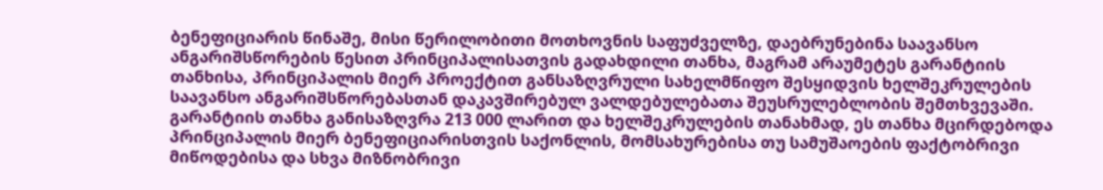ბენეფიციარის წინაშე, მისი წერილობითი მოთხოვნის საფუძველზე, დაებრუნებინა საავანსო ანგარიშსწორების წესით პრინციპალისათვის გადახდილი თანხა, მაგრამ არაუმეტეს გარანტიის თანხისა, პრინციპალის მიერ პროექტით განსაზღვრული სახელმწიფო შესყიდვის ხელშეკრულების საავანსო ანგარიშსწორებასთან დაკავშირებულ ვალდებულებათა შეუსრულებლობის შემთხვევაში. გარანტიის თანხა განისაზღვრა 213 000 ლარით და ხელშეკრულების თანახმად, ეს თანხა მცირდებოდა პრინციპალის მიერ ბენეფიციარისთვის საქონლის, მომსახურებისა თუ სამუშაოების ფაქტობრივი მიწოდებისა და სხვა მიზნობრივი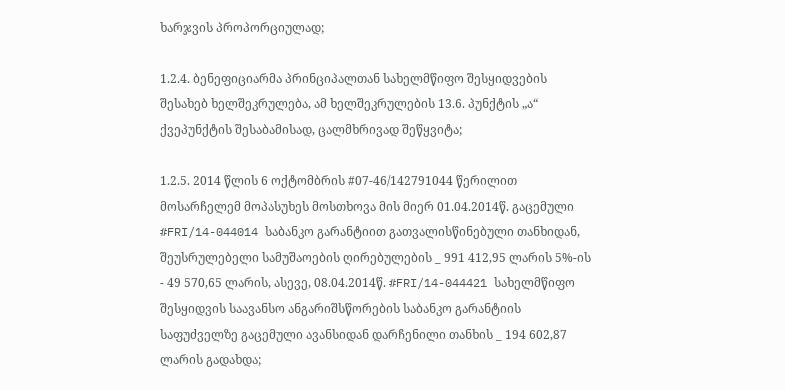ხარჯვის პროპორციულად;

1.2.4. ბენეფიციარმა პრინციპალთან სახელმწიფო შესყიდვების შესახებ ხელშეკრულება, ამ ხელშეკრულების 13.6. პუნქტის „ა“ ქვეპუნქტის შესაბამისად, ცალმხრივად შეწყვიტა;

1.2.5. 2014 წლის 6 ოქტომბრის #07-46/142791044 წერილით მოსარჩელემ მოპასუხეს მოსთხოვა მის მიერ 01.04.2014წ. გაცემული #FRI/14-044014 საბანკო გარანტიით გათვალისწინებული თანხიდან, შეუსრულებელი სამუშაოების ღირებულების _ 991 412,95 ლარის 5%-ის - 49 570,65 ლარის, ასევე, 08.04.2014წ. #FRI/14-044421 სახელმწიფო შესყიდვის საავანსო ანგარიშსწორების საბანკო გარანტიის საფუძველზე გაცემული ავანსიდან დარჩენილი თანხის _ 194 602,87 ლარის გადახდა;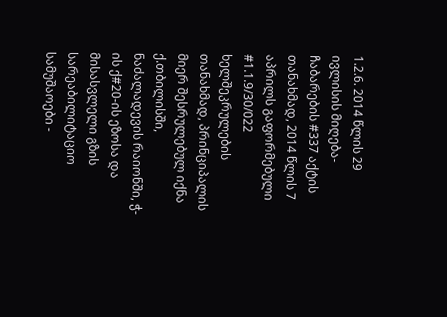1.2.6. 2014 წლის 29 ივლისის მიღება-ჩაბარების #337 აქტის თანახმად, 2014 წლის 7 აპრილს გაფორმებული #1.1.9/30/022 ხელშეკრულების თანახმად, პრინციპალის მიერ შესრულებულ იქნა ქ.თბილისში, ნაძალადევის რაიონში, ჭ-ის ქ#20-ის ეზოსა და მისასვლელი გზის სარეაბილიტაციო სამუშაოები -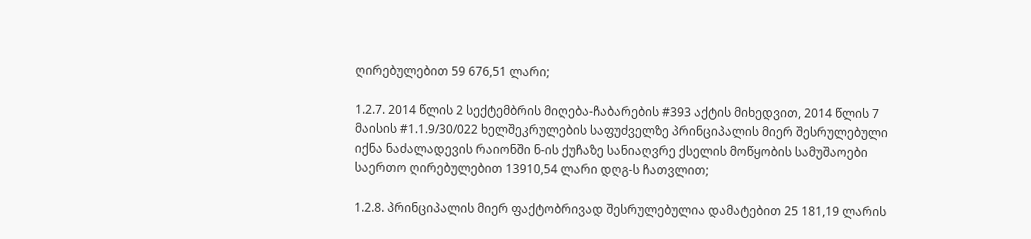ღირებულებით 59 676,51 ლარი;

1.2.7. 2014 წლის 2 სექტემბრის მიღება-ჩაბარების #393 აქტის მიხედვით, 2014 წლის 7 მაისის #1.1.9/30/022 ხელშეკრულების საფუძველზე პრინციპალის მიერ შესრულებული იქნა ნაძალადევის რაიონში ნ-ის ქუჩაზე სანიაღვრე ქსელის მოწყობის სამუშაოები საერთო ღირებულებით 13910,54 ლარი დღგ-ს ჩათვლით;

1.2.8. პრინციპალის მიერ ფაქტობრივად შესრულებულია დამატებით 25 181,19 ლარის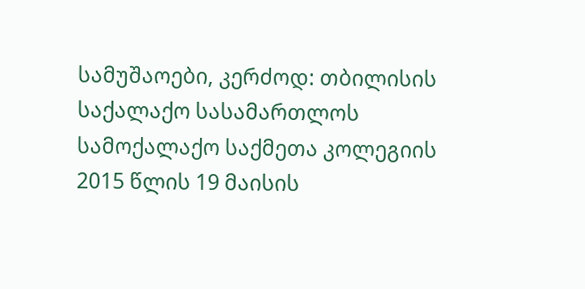სამუშაოები, კერძოდ: თბილისის საქალაქო სასამართლოს სამოქალაქო საქმეთა კოლეგიის 2015 წლის 19 მაისის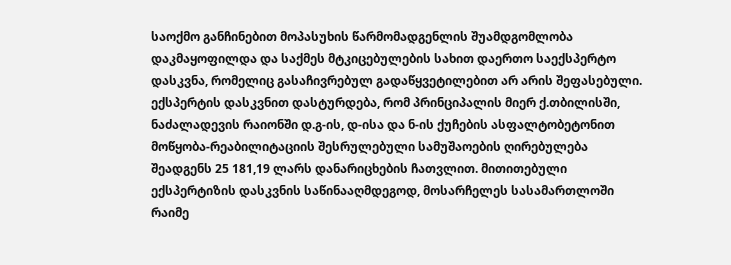საოქმო განჩინებით მოპასუხის წარმომადგენლის შუამდგომლობა დაკმაყოფილდა და საქმეს მტკიცებულების სახით დაერთო საექსპერტო დასკვნა, რომელიც გასაჩივრებულ გადაწყვეტილებით არ არის შეფასებული. ექსპერტის დასკვნით დასტურდება, რომ პრინციპალის მიერ ქ.თბილისში, ნაძალადევის რაიონში დ.გ-ის, დ-ისა და ნ-ის ქუჩების ასფალტობეტონით მოწყობა-რეაბილიტაციის შესრულებული სამუშაოების ღირებულება შეადგენს 25 181,19 ლარს დანარიცხების ჩათვლით. მითითებული ექსპერტიზის დასკვნის საწინააღმდეგოდ, მოსარჩელეს სასამართლოში რაიმე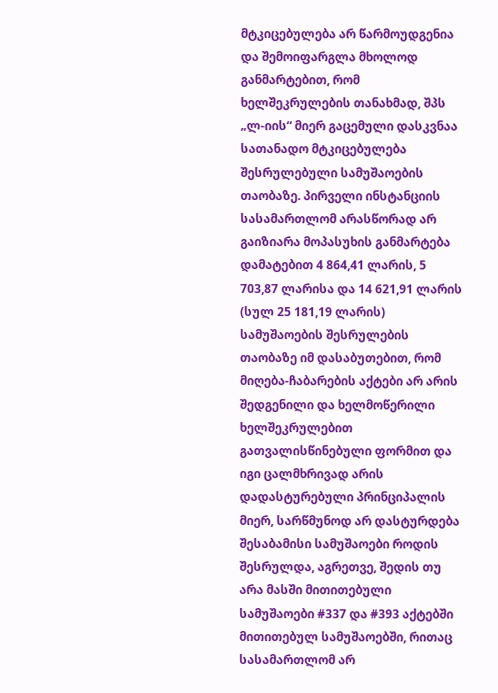მტკიცებულება არ წარმოუდგენია და შემოიფარგლა მხოლოდ განმარტებით, რომ ხელშეკრულების თანახმად, შპს „ლ-იის“ მიერ გაცემული დასკვნაა სათანადო მტკიცებულება შესრულებული სამუშაოების თაობაზე. პირველი ინსტანციის სასამართლომ არასწორად არ გაიზიარა მოპასუხის განმარტება დამატებით 4 864,41 ლარის, 5 703,87 ლარისა და 14 621,91 ლარის (სულ 25 181,19 ლარის) სამუშაოების შესრულების თაობაზე იმ დასაბუთებით, რომ მიღება-ჩაბარების აქტები არ არის შედგენილი და ხელმოწერილი ხელშეკრულებით გათვალისწინებული ფორმით და იგი ცალმხრივად არის დადასტურებული პრინციპალის მიერ, სარწმუნოდ არ დასტურდება შესაბამისი სამუშაოები როდის შესრულდა, აგრეთვე, შედის თუ არა მასში მითითებული სამუშაოები #337 და #393 აქტებში მითითებულ სამუშაოებში, რითაც სასამართლომ არ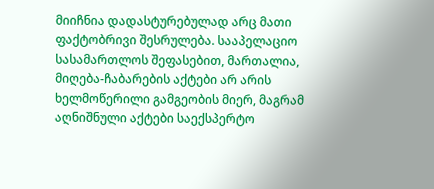მიიჩნია დადასტურებულად არც მათი ფაქტობრივი შესრულება. სააპელაციო სასამართლოს შეფასებით, მართალია, მიღება-ჩაბარების აქტები არ არის ხელმოწერილი გამგეობის მიერ, მაგრამ აღნიშნული აქტები საექსპერტო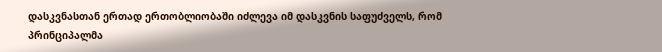დასკვნასთან ერთად ერთობლიობაში იძლევა იმ დასკვნის საფუძველს, რომ პრინციპალმა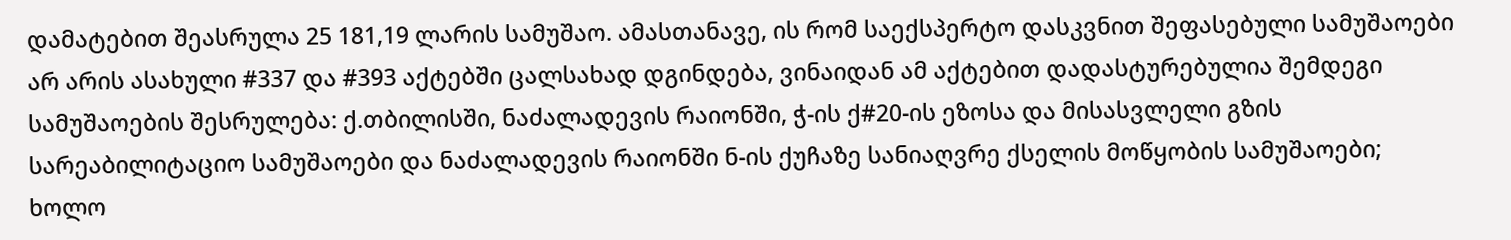დამატებით შეასრულა 25 181,19 ლარის სამუშაო. ამასთანავე, ის რომ საექსპერტო დასკვნით შეფასებული სამუშაოები არ არის ასახული #337 და #393 აქტებში ცალსახად დგინდება, ვინაიდან ამ აქტებით დადასტურებულია შემდეგი სამუშაოების შესრულება: ქ.თბილისში, ნაძალადევის რაიონში, ჭ-ის ქ#20-ის ეზოსა და მისასვლელი გზის სარეაბილიტაციო სამუშაოები და ნაძალადევის რაიონში ნ-ის ქუჩაზე სანიაღვრე ქსელის მოწყობის სამუშაოები; ხოლო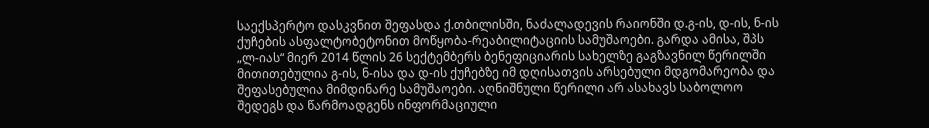საექსპერტო დასკვნით შეფასდა ქ.თბილისში, ნაძალადევის რაიონში დ.გ-ის, დ-ის, ნ-ის ქუჩების ასფალტობეტონით მოწყობა-რეაბილიტაციის სამუშაოები. გარდა ამისა, შპს „ლ-იას“ მიერ 2014 წლის 26 სექტემბერს ბენეფიციარის სახელზე გაგზავნილ წერილში მითითებულია გ-ის, ნ-ისა და დ-ის ქუჩებზე იმ დღისათვის არსებული მდგომარეობა და შეფასებულია მიმდინარე სამუშაოები. აღნიშნული წერილი არ ასახავს საბოლოო შედეგს და წარმოადგენს ინფორმაციული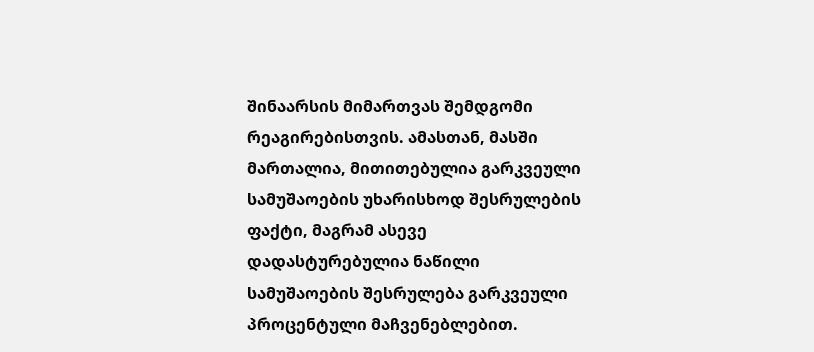შინაარსის მიმართვას შემდგომი რეაგირებისთვის. ამასთან, მასში მართალია, მითითებულია გარკვეული სამუშაოების უხარისხოდ შესრულების ფაქტი, მაგრამ ასევე დადასტურებულია ნაწილი სამუშაოების შესრულება გარკვეული პროცენტული მაჩვენებლებით.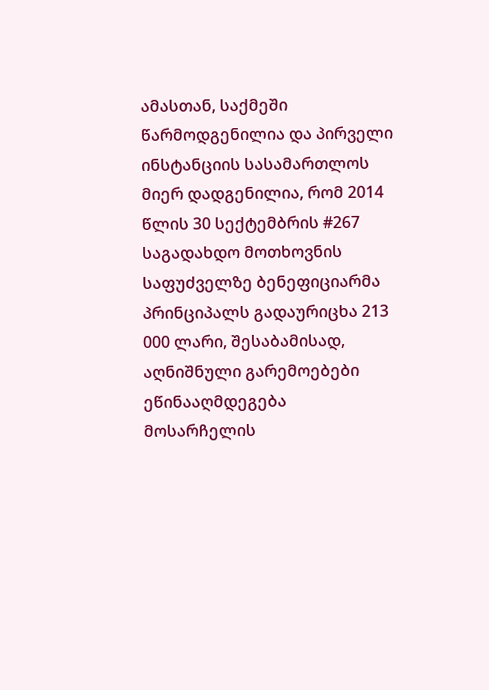ამასთან, საქმეში წარმოდგენილია და პირველი ინსტანციის სასამართლოს მიერ დადგენილია, რომ 2014 წლის 30 სექტემბრის #267 საგადახდო მოთხოვნის საფუძველზე ბენეფიციარმა პრინციპალს გადაურიცხა 213 000 ლარი, შესაბამისად, აღნიშნული გარემოებები ეწინააღმდეგება მოსარჩელის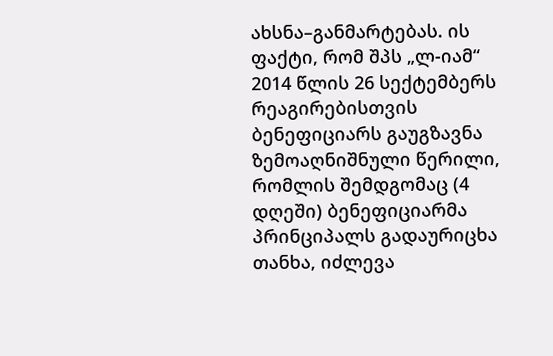ახსნა–განმარტებას. ის ფაქტი, რომ შპს „ლ-იამ“ 2014 წლის 26 სექტემბერს რეაგირებისთვის ბენეფიციარს გაუგზავნა ზემოაღნიშნული წერილი, რომლის შემდგომაც (4 დღეში) ბენეფიციარმა პრინციპალს გადაურიცხა თანხა, იძლევა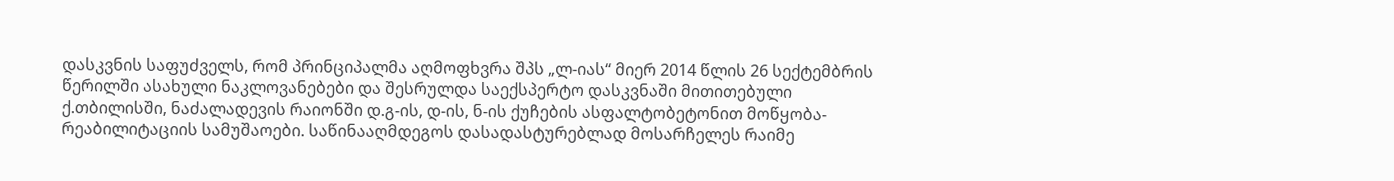დასკვნის საფუძველს, რომ პრინციპალმა აღმოფხვრა შპს „ლ-იას“ მიერ 2014 წლის 26 სექტემბრის წერილში ასახული ნაკლოვანებები და შესრულდა საექსპერტო დასკვნაში მითითებული ქ.თბილისში, ნაძალადევის რაიონში დ.გ-ის, დ-ის, ნ-ის ქუჩების ასფალტობეტონით მოწყობა-რეაბილიტაციის სამუშაოები. საწინააღმდეგოს დასადასტურებლად მოსარჩელეს რაიმე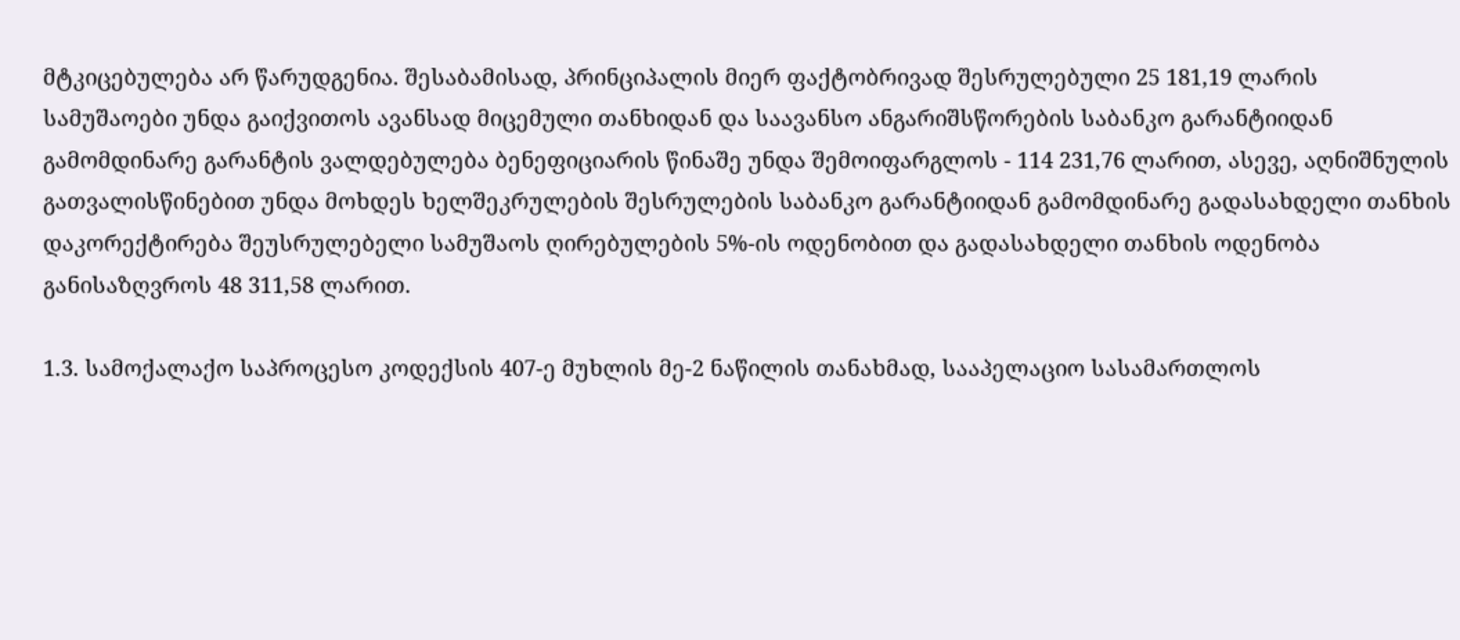მტკიცებულება არ წარუდგენია. შესაბამისად, პრინციპალის მიერ ფაქტობრივად შესრულებული 25 181,19 ლარის სამუშაოები უნდა გაიქვითოს ავანსად მიცემული თანხიდან და საავანსო ანგარიშსწორების საბანკო გარანტიიდან გამომდინარე გარანტის ვალდებულება ბენეფიციარის წინაშე უნდა შემოიფარგლოს - 114 231,76 ლარით, ასევე, აღნიშნულის გათვალისწინებით უნდა მოხდეს ხელშეკრულების შესრულების საბანკო გარანტიიდან გამომდინარე გადასახდელი თანხის დაკორექტირება შეუსრულებელი სამუშაოს ღირებულების 5%-ის ოდენობით და გადასახდელი თანხის ოდენობა განისაზღვროს 48 311,58 ლარით.

1.3. სამოქალაქო საპროცესო კოდექსის 407-ე მუხლის მე-2 ნაწილის თანახმად, სააპელაციო სასამართლოს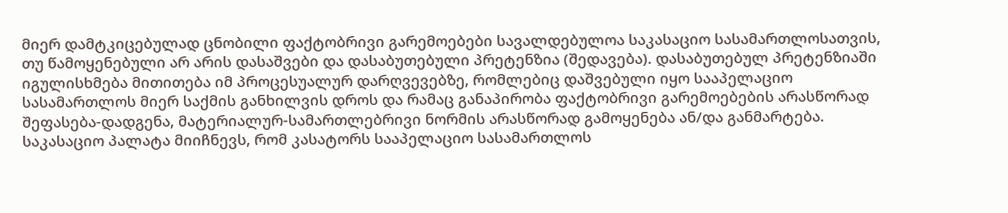მიერ დამტკიცებულად ცნობილი ფაქტობრივი გარემოებები სავალდებულოა საკასაციო სასამართლოსათვის, თუ წამოყენებული არ არის დასაშვები და დასაბუთებული პრეტენზია (შედავება). დასაბუთებულ პრეტენზიაში იგულისხმება მითითება იმ პროცესუალურ დარღვევებზე, რომლებიც დაშვებული იყო სააპელაციო სასამართლოს მიერ საქმის განხილვის დროს და რამაც განაპირობა ფაქტობრივი გარემოებების არასწორად შეფასება-დადგენა, მატერიალურ-სამართლებრივი ნორმის არასწორად გამოყენება ან/და განმარტება. საკასაციო პალატა მიიჩნევს, რომ კასატორს სააპელაციო სასამართლოს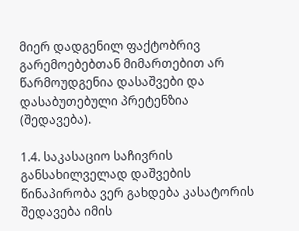მიერ დადგენილ ფაქტობრივ გარემოებებთან მიმართებით არ წარმოუდგენია დასაშვები და დასაბუთებული პრეტენზია (შედავება).

1.4. საკასაციო საჩივრის განსახილველად დაშვების წინაპირობა ვერ გახდება კასატორის შედავება იმის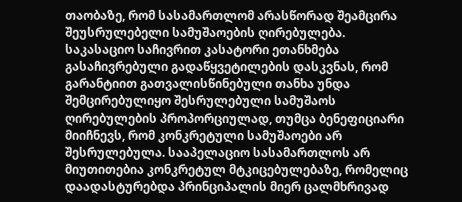თაობაზე, რომ სასამართლომ არასწორად შეამცირა შეუსრულებელი სამუშაოების ღირებულება. საკასაციო საჩივრით კასატორი ეთანხმება გასაჩივრებული გადაწყვეტილების დასკვნას, რომ გარანტიით გათვალისწინებული თანხა უნდა შემცირებულიყო შესრულებული სამუშაოს ღირებულების პროპორციულად, თუმცა ბენეფიციარი მიიჩნევს, რომ კონკრეტული სამუშაოები არ შესრულებულა. სააპელაციო სასამართლოს არ მიუთითებია კონკრეტულ მტკიცებულებაზე, რომელიც დაადასტურებდა პრინციპალის მიერ ცალმხრივად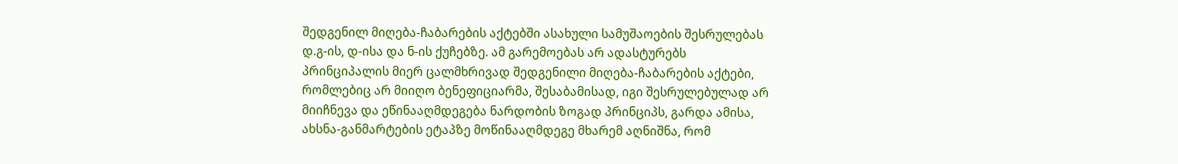შედგენილ მიღება-ჩაბარების აქტებში ასახული სამუშაოების შესრულებას დ.გ-ის, დ-ისა და ნ-ის ქუჩებზე. ამ გარემოებას არ ადასტურებს პრინციპალის მიერ ცალმხრივად შედგენილი მიღება-ჩაბარების აქტები, რომლებიც არ მიიღო ბენეფიციარმა, შესაბამისად, იგი შესრულებულად არ მიიჩნევა და ეწინააღმდეგება ნარდობის ზოგად პრინციპს, გარდა ამისა, ახსნა-განმარტების ეტაპზე მოწინააღმდეგე მხარემ აღნიშნა, რომ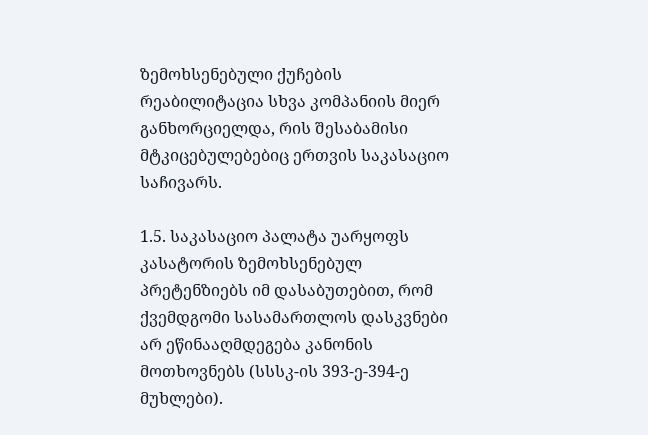ზემოხსენებული ქუჩების რეაბილიტაცია სხვა კომპანიის მიერ განხორციელდა, რის შესაბამისი მტკიცებულებებიც ერთვის საკასაციო საჩივარს.

1.5. საკასაციო პალატა უარყოფს კასატორის ზემოხსენებულ პრეტენზიებს იმ დასაბუთებით, რომ ქვემდგომი სასამართლოს დასკვნები არ ეწინააღმდეგება კანონის მოთხოვნებს (სსსკ-ის 393-ე-394-ე მუხლები).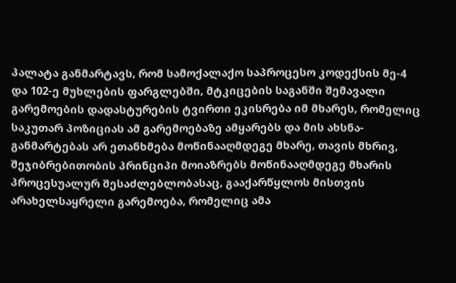პალატა განმარტავს, რომ სამოქალაქო საპროცესო კოდექსის მე-4 და 102-ე მუხლების ფარგლებში, მტკიცების საგანში შემავალი გარემოების დადასტურების ტვირთი ეკისრება იმ მხარეს, რომელიც საკუთარ პოზიციას ამ გარემოებაზე ამყარებს და მის ახსნა-განმარტებას არ ეთანხმება მოწინააღმდეგე მხარე, თავის მხრივ, შეჯიბრებითობის პრინციპი მოიაზრებს მოწინააღმდეგე მხარის პროცესუალურ შესაძლებლობასაც, გააქარწყლოს მისთვის არახელსაყრელი გარემოება, რომელიც ამა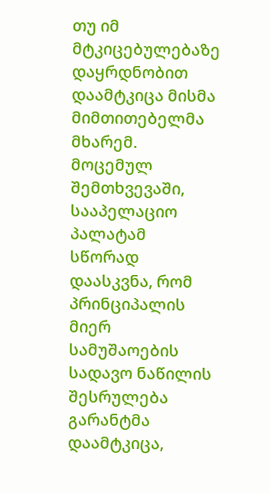თუ იმ მტკიცებულებაზე დაყრდნობით დაამტკიცა მისმა მიმთითებელმა მხარემ. მოცემულ შემთხვევაში, სააპელაციო პალატამ სწორად დაასკვნა, რომ პრინციპალის მიერ სამუშაოების სადავო ნაწილის შესრულება გარანტმა დაამტკიცა,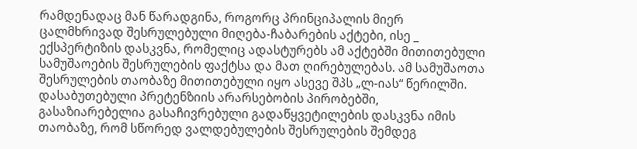რამდენადაც მან წარადგინა, როგორც პრინციპალის მიერ ცალმხრივად შესრულებული მიღება-ჩაბარების აქტები, ისე _ ექსპერტიზის დასკვნა, რომელიც ადასტურებს ამ აქტებში მითითებული სამუშაოების შესრულების ფაქტსა და მათ ღირებულებას. ამ სამუშაოთა შესრულების თაობაზე მითითებული იყო ასევე შპს „ლ-იას“ წერილში. დასაბუთებული პრეტენზიის არარსებობის პირობებში, გასაზიარებელია გასაჩივრებული გადაწყვეტილების დასკვნა იმის თაობაზე, რომ სწორედ ვალდებულების შესრულების შემდეგ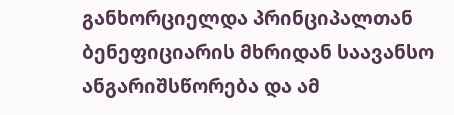განხორციელდა პრინციპალთან ბენეფიციარის მხრიდან საავანსო ანგარიშსწორება და ამ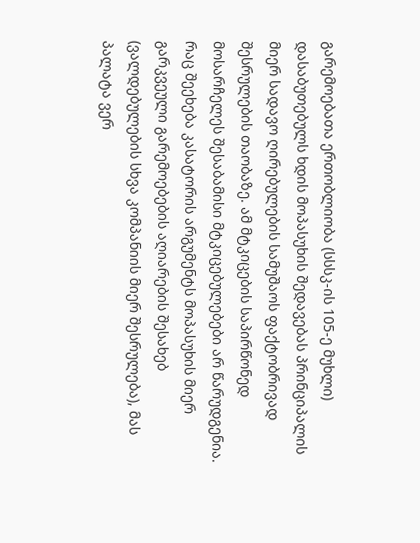გარემოებათა ერთობლიობა (სსსკ-ის 105-ე მუხლი) დასაბუთებულს ხდის მოპასუხის შედავებას პრინციპალის მიერ სადავო ღირებულების სამუშაოს ფაქტობრივად შესრულების თაობაზე. ამ მტკიცების საპირწონედ მოსარჩელეს შესაბამისი მტკიცებულებები არ წარუდგენია. რაც შეეხება კასატორის არგუმენტს მოპასუხის მიერ გარკვეული გარემოებების აღიარების შესახებ (ვალდებულების სხვა კომპანიის მიერ შესრულება), მას პალატა ვერ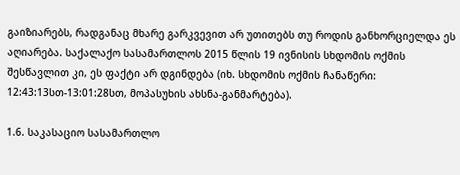გაიზიარებს, რადგანაც მხარე გარკვევით არ უთითებს თუ როდის განხორციელდა ეს აღიარება. საქალაქო სასამართლოს 2015 წლის 19 ივნისის სხდომის ოქმის შესწავლით კი, ეს ფაქტი არ დგინდება (იხ. სხდომის ოქმის ჩანაწერი: 12:43:13სთ-13:01:28სთ, მოპასუხის ახსნა-განმარტება).

1.6. საკასაციო სასამართლო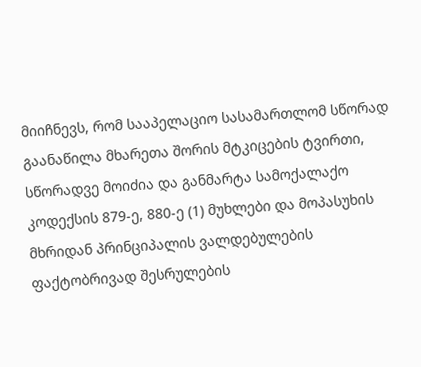მიიჩნევს, რომ სააპელაციო სასამართლომ სწორად გაანაწილა მხარეთა შორის მტკიცების ტვირთი, სწორადვე მოიძია და განმარტა სამოქალაქო კოდექსის 879-ე, 880-ე (1) მუხლები და მოპასუხის მხრიდან პრინციპალის ვალდებულების ფაქტობრივად შესრულების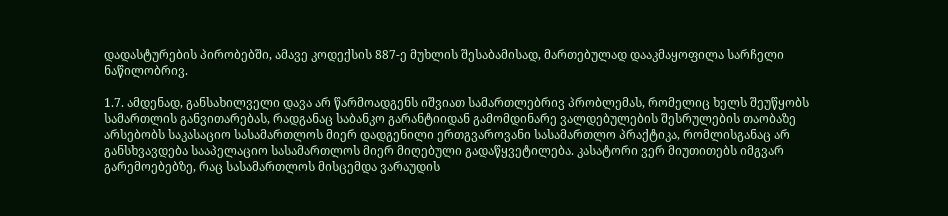დადასტურების პირობებში, ამავე კოდექსის 887-ე მუხლის შესაბამისად, მართებულად დააკმაყოფილა სარჩელი ნაწილობრივ.

1.7. ამდენად, განსახილველი დავა არ წარმოადგენს იშვიათ სამართლებრივ პრობლემას, რომელიც ხელს შეუწყობს სამართლის განვითარებას, რადგანაც საბანკო გარანტიიდან გამომდინარე ვალდებულების შესრულების თაობაზე არსებობს საკასაციო სასამართლოს მიერ დადგენილი ერთგვაროვანი სასამართლო პრაქტიკა, რომლისგანაც არ განსხვავდება სააპელაციო სასამართლოს მიერ მიღებული გადაწყვეტილება. კასატორი ვერ მიუთითებს იმგვარ გარემოებებზე, რაც სასამართლოს მისცემდა ვარაუდის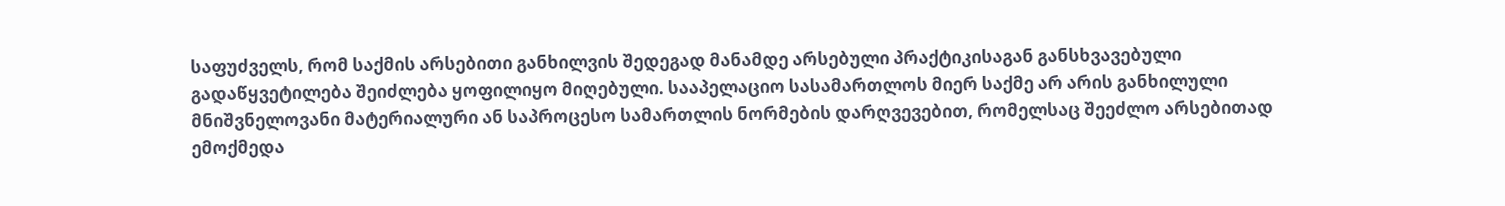საფუძველს, რომ საქმის არსებითი განხილვის შედეგად მანამდე არსებული პრაქტიკისაგან განსხვავებული გადაწყვეტილება შეიძლება ყოფილიყო მიღებული. სააპელაციო სასამართლოს მიერ საქმე არ არის განხილული მნიშვნელოვანი მატერიალური ან საპროცესო სამართლის ნორმების დარღვევებით, რომელსაც შეეძლო არსებითად ემოქმედა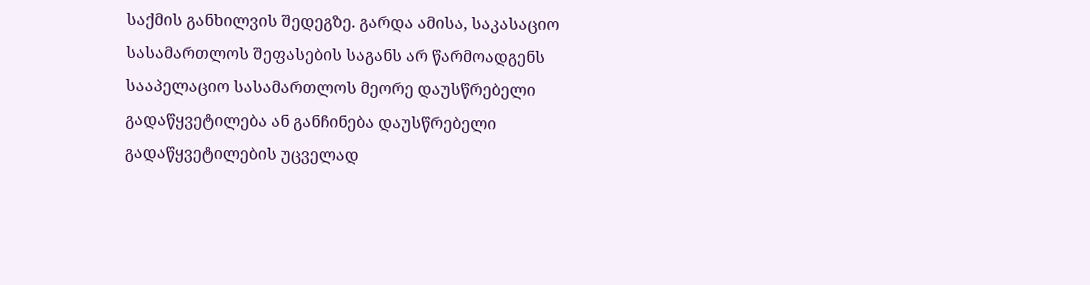საქმის განხილვის შედეგზე. გარდა ამისა, საკასაციო სასამართლოს შეფასების საგანს არ წარმოადგენს სააპელაციო სასამართლოს მეორე დაუსწრებელი გადაწყვეტილება ან განჩინება დაუსწრებელი გადაწყვეტილების უცველად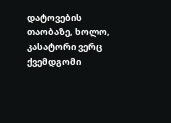დატოვების თაობაზე, ხოლო, კასატორი ვერც ქვემდგომი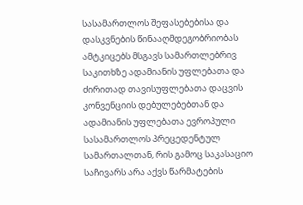სასამართლოს შეფასებებისა და დასკვნების წინააღმდეგობრიობას ამტკიცებს მსგავს სამართლებრივ საკითხზე ადამიანის უფლებათა და ძირითად თავისუფლებათა დაცვის კონვენციის დებულებებთან და ადამიანის უფლებათა ევროპული სასამართლოს პრეცედენტულ სამართალთან, რის გამოც საკასაციო საჩივარს არა აქვს წარმატების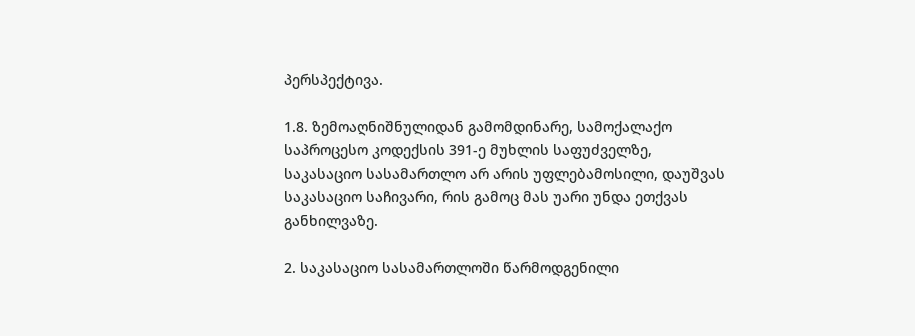პერსპექტივა.

1.8. ზემოაღნიშნულიდან გამომდინარე, სამოქალაქო საპროცესო კოდექსის 391-ე მუხლის საფუძველზე, საკასაციო სასამართლო არ არის უფლებამოსილი, დაუშვას საკასაციო საჩივარი, რის გამოც მას უარი უნდა ეთქვას განხილვაზე.

2. საკასაციო სასამართლოში წარმოდგენილი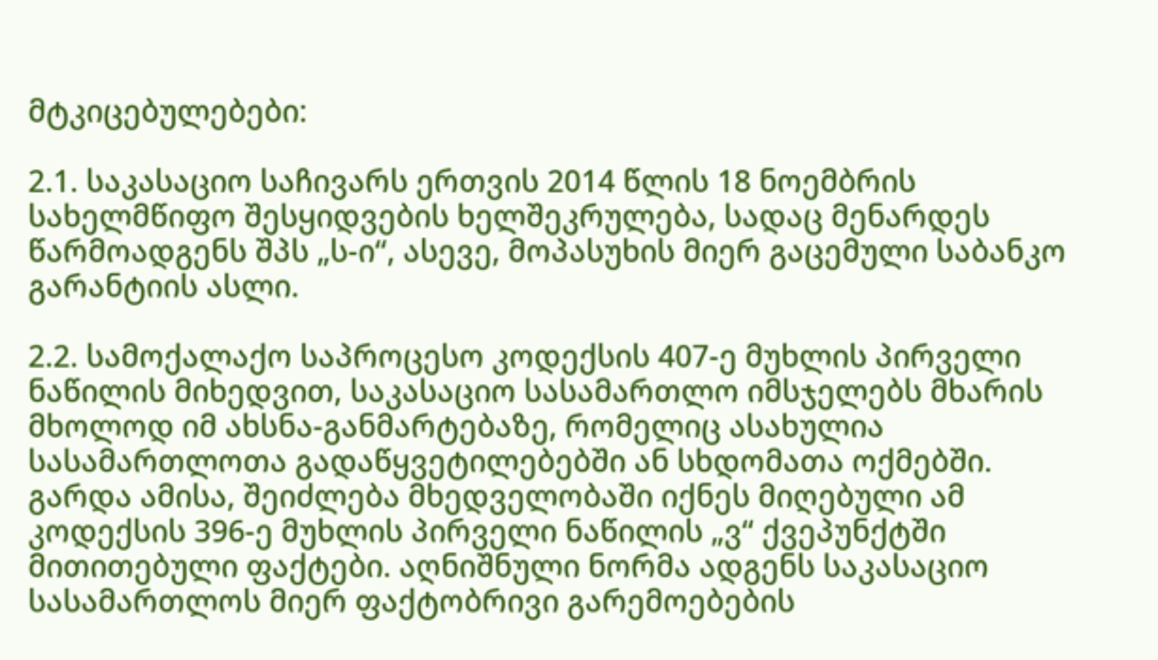მტკიცებულებები:

2.1. საკასაციო საჩივარს ერთვის 2014 წლის 18 ნოემბრის სახელმწიფო შესყიდვების ხელშეკრულება, სადაც მენარდეს წარმოადგენს შპს „ს-ი“, ასევე, მოპასუხის მიერ გაცემული საბანკო გარანტიის ასლი.

2.2. სამოქალაქო საპროცესო კოდექსის 407-ე მუხლის პირველი ნაწილის მიხედვით, საკასაციო სასამართლო იმსჯელებს მხარის მხოლოდ იმ ახსნა-განმარტებაზე, რომელიც ასახულია სასამართლოთა გადაწყვეტილებებში ან სხდომათა ოქმებში. გარდა ამისა, შეიძლება მხედველობაში იქნეს მიღებული ამ კოდექსის 396-ე მუხლის პირველი ნაწილის „ვ“ ქვეპუნქტში მითითებული ფაქტები. აღნიშნული ნორმა ადგენს საკასაციო სასამართლოს მიერ ფაქტობრივი გარემოებების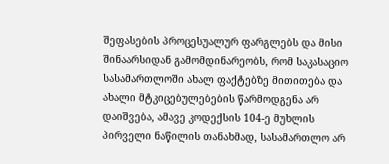შეფასების პროცესუალურ ფარგლებს და მისი შინაარსიდან გამომდინარეობს, რომ საკასაციო სასამართლოში ახალ ფაქტებზე მითითება და ახალი მტკიცებულებების წარმოდგენა არ დაიშვება, ამავე კოდექსის 104-ე მუხლის პირველი ნაწილის თანახმად, სასამართლო არ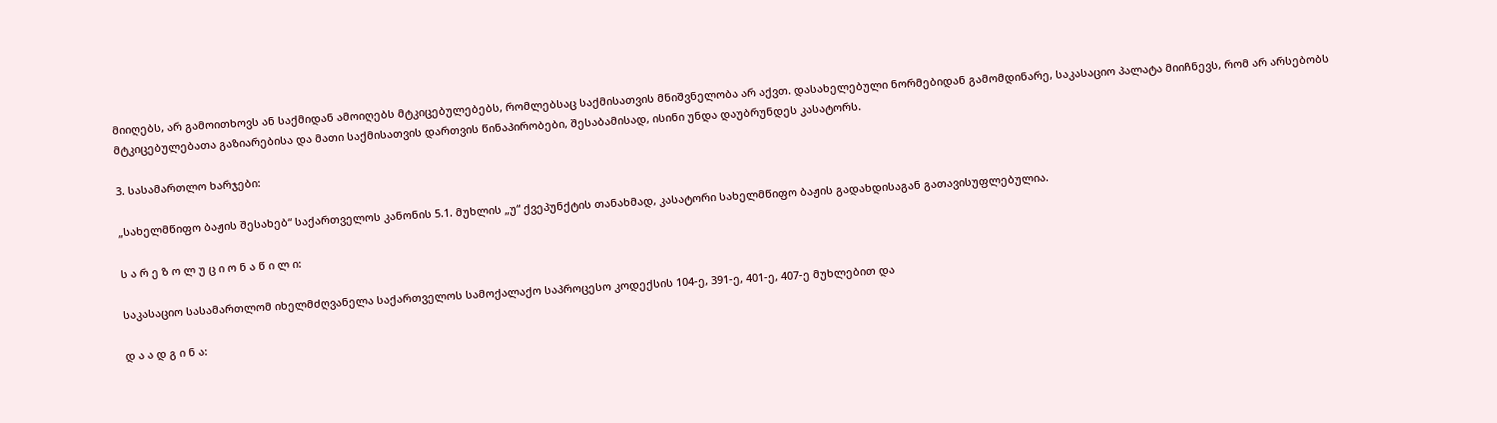მიიღებს, არ გამოითხოვს ან საქმიდან ამოიღებს მტკიცებულებებს, რომლებსაც საქმისათვის მნიშვნელობა არ აქვთ. დასახელებული ნორმებიდან გამომდინარე, საკასაციო პალატა მიიჩნევს, რომ არ არსებობს მტკიცებულებათა გაზიარებისა და მათი საქმისათვის დართვის წინაპირობები, შესაბამისად, ისინი უნდა დაუბრუნდეს კასატორს.

3. სასამართლო ხარჯები:

„სახელმწიფო ბაჟის შესახებ“ საქართველოს კანონის 5.1. მუხლის „უ“ ქვეპუნქტის თანახმად, კასატორი სახელმწიფო ბაჟის გადახდისაგან გათავისუფლებულია.

ს ა რ ე ზ ო ლ უ ც ი ო ნ ა წ ი ლ ი:

საკასაციო სასამართლომ იხელმძღვანელა საქართველოს სამოქალაქო საპროცესო კოდექსის 104-ე, 391-ე, 401-ე, 407-ე მუხლებით და

დ ა ა დ გ ი ნ ა: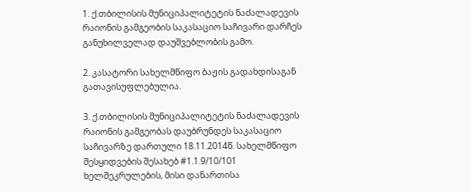1. ქ.თბილისის მუნიციპალიტეტის ნაძალადევის რაიონის გამგეობის საკასაციო საჩივარი დარჩეს განუხილველად დაუშვებლობის გამო.

2. კასატორი სახელმწიფო ბაჟის გადახდისაგან გათავისუფლებულია.

3. ქ.თბილისის მუნიციპალიტეტის ნაძალადევის რაიონის გამგეობას დაუბრუნდეს საკასაციო საჩივარზე დართული 18.11.2014წ. სახელმწიფო შესყიდვების შესახებ #1.1.9/10/101 ხელშეკრულების, მისი დანართისა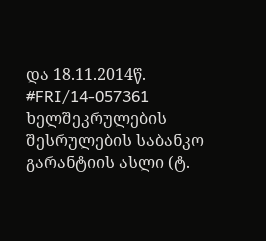და 18.11.2014წ. #FRI/14-057361 ხელშეკრულების შესრულების საბანკო გარანტიის ასლი (ტ.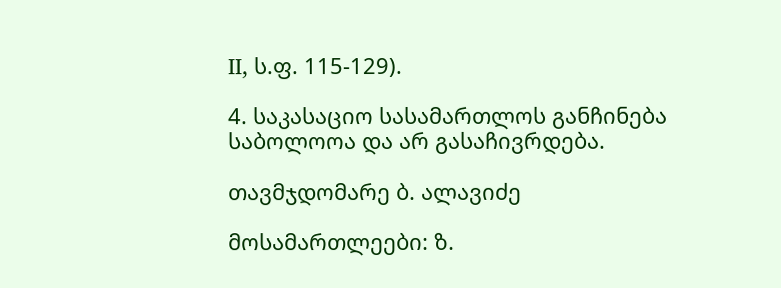II, ს.ფ. 115-129).

4. საკასაციო სასამართლოს განჩინება საბოლოოა და არ გასაჩივრდება.

თავმჯდომარე ბ. ალავიძე

მოსამართლეები: ზ.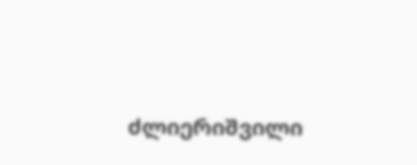ძლიერიშვილი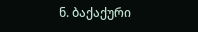ნ. ბაქაქური